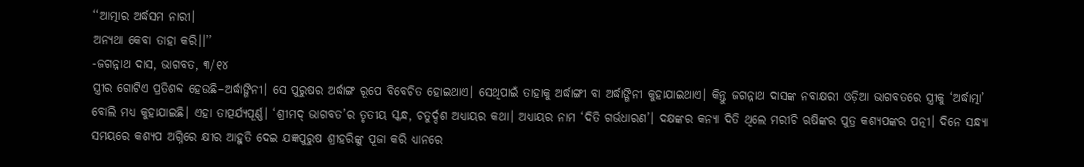‘‘ଆତ୍ମାର ଅର୍ଦ୍ଧସମ ନାରୀ।
ଅନ୍ୟଥା କେବା ତାହା କରି।।’’
-ଜଗନ୍ନାଥ ଦାସ, ଭାଗବତ, ୩/୧୪
ସ୍ତ୍ରୀର ଗୋଟିଏ ପ୍ରତିଶବ୍ଦ ହେଉଛି–ଅର୍ଦ୍ଧାଙ୍ଗିନୀ। ସେ ପୁରୁଷର ଅର୍ଦ୍ଧାଙ୍ଗ ରୂପେ ବିବେଚିତ ହୋଇଥାଏ। ସେଥିପାଇଁ ତାହାକୁ ଅର୍ଦ୍ଧାଙ୍ଗୀ ବା ଅର୍ଦ୍ଧାଙ୍ଗିନୀ କୁହାଯାଇଥାଏ। କିନ୍ତୁ ଜଗନ୍ନାଥ ଦାସଙ୍କ ନବାକ୍ଷରୀ ଓଡ଼ିଆ ଭାଗବତରେ ସ୍ତ୍ରୀକୁ ‘ଅର୍ଦ୍ଧାତ୍ମା’ ବୋଲି ମଧ୍ୟ କୁହାଯାଇଛି। ଏହା ତାତ୍ପର୍ଯ୍ୟପୂର୍ଣ୍ଣ। ‘ଶ୍ରୀମଦ୍ ଭାଗବତ’ର ତୃତୀୟ ସ୍କନ୍ଧ, ଚତୁର୍ଦ୍ଦଶ ଅଧ୍ୟାୟର କଥା। ଅଧ୍ୟାୟର ନାମ ‘ଦିତି ଗର୍ଭଧାରଣ’। ଦକ୍ଷଙ୍କର କନ୍ୟା ଦିତି ଥିଲେ ମରୀଚି ଋଷିଙ୍କର ପୁତ୍ର କଶ୍ୟପଙ୍କର ପତ୍ନୀ। ଦିନେ ସନ୍ଧ୍ୟା ସମୟରେ କଶ୍ୟପ ଅଗ୍ନିରେ କ୍ଷୀର ଆହୁତି ଦେଇ ଯଜ୍ଞପୁରୁଷ ଶ୍ରୀହରିଙ୍କୁ ପୂଜା କରି ଧ୍ୟାନରେ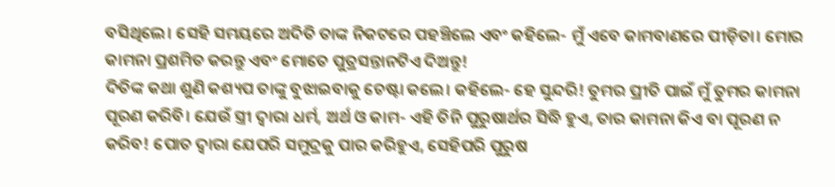ବସିଥିଲେ। ସେହି ସମୟରେ ଅଦିତି ତାଙ୍କ ନିକଟରେ ପହଞ୍ଚିଲେ ଏବଂ କହିଲେ- ମୁଁ ଏବେ କାମବାଣରେ ପୀଡ଼ିତା। ମୋର କାମନା ପ୍ରଶମିତ କରନ୍ତୁ ଏବଂ ମୋତେ ପୁତ୍ରସନ୍ତାନଟିଏ ଦିଅନ୍ତୁ!
ଦିତିଙ୍କ କଥା ଶୁଣି କଶ୍ୟପ ତାଙ୍କୁ ବୁଝାଇବାକୁ ଚେଷ୍ଟା କଲେ। କହିଲେ- ହେ ସୁନ୍ଦରି! ତୁମର ପ୍ରୀତି ପାଇଁ ମୁଁ ତୁମର କାମନା ପୂରଣ କରିବି। ଯେଉଁ ସ୍ତ୍ରୀ ଦ୍ବାରା ଧର୍ମ, ଅର୍ଥ ଓ କାମ- ଏହି ତିନି ପୁରୁଷାର୍ଥର ସିଦ୍ଧି ହୁଏ, ତାର କାମନା କିଏ ବା ପୂରଣ ନ କରିବ! ପୋତ ଦ୍ବାରା ଯେପରି ସମୁଦ୍ରକୁ ପାର କରିହୁଏ, ସେହିପରି ପୁରୁଷ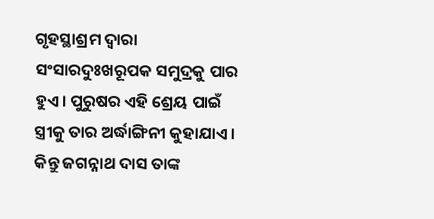ଗୃହସ୍ଥାଶ୍ରମ ଦ୍ବାରା ସଂସାରଦୁଃଖରୂପକ ସମୁଦ୍ରକୁ ପାର ହୁଏ। ପୁରୁଷର ଏହି ଶ୍ରେୟ ପାଇଁ ସ୍ତ୍ରୀକୁ ତାର ଅର୍ଦ୍ଧାଙ୍ଗିନୀ କୁହାଯାଏ। କିନ୍ତୁ ଜଗନ୍ନାଥ ଦାସ ତାଙ୍କ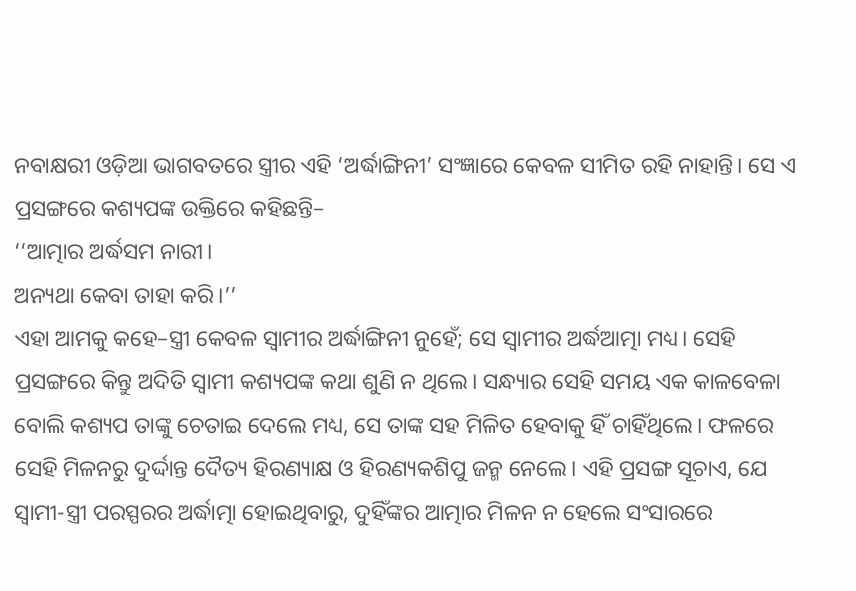ନବାକ୍ଷରୀ ଓଡ଼ିଆ ଭାଗବତରେ ସ୍ତ୍ରୀର ଏହି ‘ଅର୍ଦ୍ଧାଙ୍ଗିନୀ’ ସଂଜ୍ଞାରେ କେବଳ ସୀମିତ ରହି ନାହାନ୍ତି। ସେ ଏ ପ୍ରସଙ୍ଗରେ କଶ୍ୟପଙ୍କ ଉକ୍ତିରେ କହିଛନ୍ତି–
‘‘ଆତ୍ମାର ଅର୍ଦ୍ଧସମ ନାରୀ।
ଅନ୍ୟଥା କେବା ତାହା କରି।’’
ଏହା ଆମକୁ କହେ–ସ୍ତ୍ରୀ କେବଳ ସ୍ବାମୀର ଅର୍ଦ୍ଧାଙ୍ଗିନୀ ନୁହେଁ; ସେ ସ୍ବାମୀର ଅର୍ଦ୍ଧଆତ୍ମା ମଧ୍ୟ। ସେହି ପ୍ରସଙ୍ଗରେ କିନ୍ତୁ ଅଦିତି ସ୍ବାମୀ କଶ୍ୟପଙ୍କ କଥା ଶୁଣି ନ ଥିଲେ। ସନ୍ଧ୍ୟାର ସେହି ସମୟ ଏକ କାଳବେଳା ବୋଲି କଶ୍ୟପ ତାଙ୍କୁ ଚେତାଇ ଦେଲେ ମଧ୍ୟ, ସେ ତାଙ୍କ ସହ ମିଳିତ ହେବାକୁ ହିଁ ଚାହିଁଥିଲେ। ଫଳରେ ସେହି ମିଳନରୁ ଦୁର୍ଦ୍ଦାନ୍ତ ଦୈତ୍ୟ ହିରଣ୍ୟାକ୍ଷ ଓ ହିରଣ୍ୟକଶିପୁ ଜନ୍ମ ନେଲେ। ଏହି ପ୍ରସଙ୍ଗ ସୂଚାଏ, ଯେ ସ୍ବାମୀ-ସ୍ତ୍ରୀ ପରସ୍ପରର ଅର୍ଦ୍ଧାତ୍ମା ହୋଇଥିବାରୁ, ଦୁହିଁଙ୍କର ଆତ୍ମାର ମିଳନ ନ ହେଲେ ସଂସାରରେ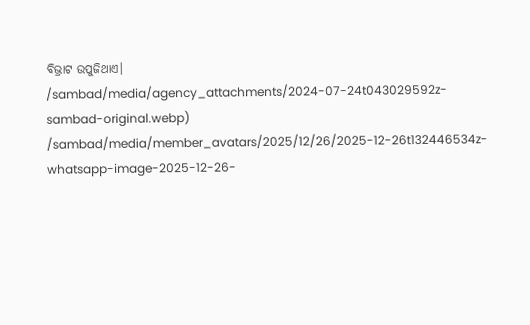ବିଭ୍ରାଟ ଉପୁଜିଥାଏ।
/sambad/media/agency_attachments/2024-07-24t043029592z-sambad-original.webp)
/sambad/media/member_avatars/2025/12/26/2025-12-26t132446534z-whatsapp-image-2025-12-26-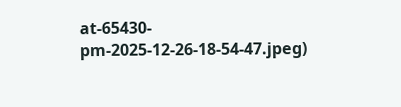at-65430-pm-2025-12-26-18-54-47.jpeg)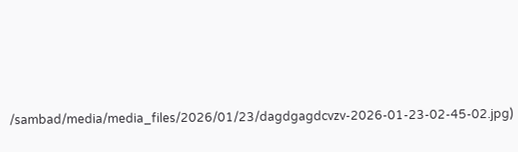/sambad/media/media_files/2026/01/23/dagdgagdcvzv-2026-01-23-02-45-02.jpg)